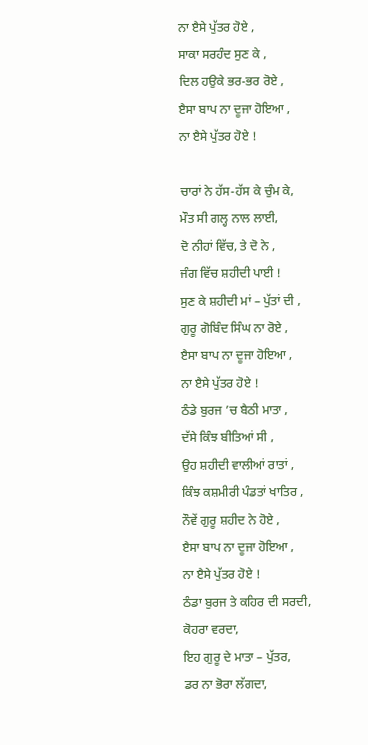ਨਾ ੲੈਸੇ ਪੁੱਤਰ ਹੋਏ ,
ਸਾਕਾ ਸਰਹੰਦ ਸੁਣ ਕੇ ,
ਦਿਲ ਹਉਕੇ ਭਰ-ਭਰ ਰੋਏ ,
ੲੈਸਾ ਬਾਪ ਨਾ ਦੂਜਾ ਹੋਇਆ ,
ਨਾ ੲੈਸੇ ਪੁੱਤਰ ਹੋਏ !

ਚਾਰਾਂ ਨੇ ਹੱਸ-ਹੱਸ ਕੇ ਚੁੰਮ ਕੇ,
ਮੌਤ ਸੀ ਗਲ੍ਹ ਨਾਲ ਲਾਈ,
ਦੋ ਨੀਹਾਂ ਵਿੱਚ, ਤੇ ਦੋ ਨੇ ,
ਜੰਗ ਵਿੱਚ ਸ਼ਹੀਦੀ ਪਾਈ !
ਸੁਣ ਕੇ ਸ਼ਹੀਦੀ ਮਾਂ – ਪੁੱਤਾਂ ਦੀ ,
ਗੁਰੂ ਗੋਬਿੰਦ ਸਿੰਘ ਨਾ ਰੋਏ ,
ੲੈਸਾ ਬਾਪ ਨਾ ਦੂਜਾ ਹੋਇਆ ,
ਨਾ ੲੈਸੇ ਪੁੱਤਰ ਹੋਏ !
ਠੰਡੇ ਬੁਰਜ ’ਚ ਬੈਠੀ ਮਾਤਾ ,
ਦੱਸੇ ਕਿੰਝ ਬੀਤਿਆਂ ਸੀ ,
ਉਹ ਸ਼ਹੀਦੀ ਵਾਲੀਆਂ ਰਾਤਾਂ ,
ਕਿੰਝ ਕਸ਼ਮੀਰੀ ਪੰਡਤਾਂ ਖਾਤਿਰ ,
ਨੌਵੇਂ ਗੁਰੂ ਸ਼ਹੀਦ ਨੇ ਹੋਏ ,
ੲੈਸਾ ਬਾਪ ਨਾ ਦੂਜਾ ਹੋਇਆ ,
ਨਾ ੲੈਸੇ ਪੁੱਤਰ ਹੋਏ !
ਠੰਡਾ ਬੁਰਜ ਤੇ ਕਹਿਰ ਦੀ ਸਰਦੀ,
ਕੋਹਰਾ ਵਰਦਾ,
ਇਹ ਗੁਰੂ ਦੇ ਮਾਤਾ – ਪੁੱਤਰ,
ਡਰ ਨਾ ਭੋਰਾ ਲੱਗਦਾ,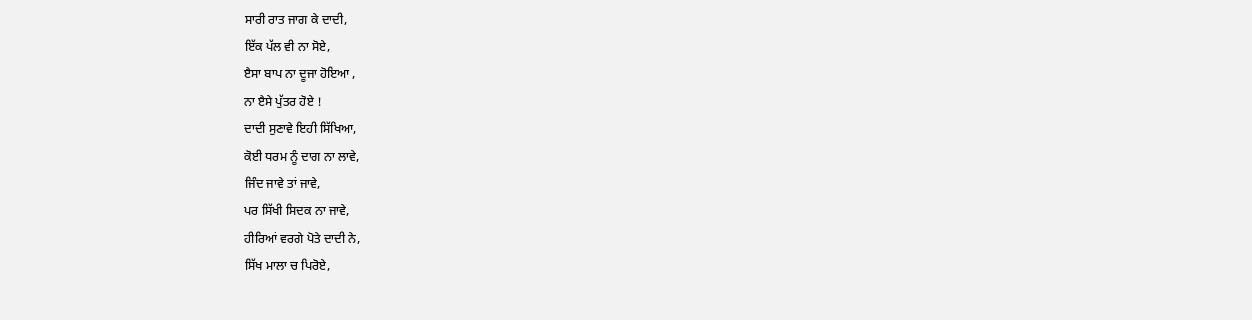ਸਾਰੀ ਰਾਤ ਜਾਗ ਕੇ ਦਾਦੀ,
ਇੱਕ ਪੱਲ ਵੀ ਨਾ ਸੋਏ,
ੲੈਸਾ ਬਾਪ ਨਾ ਦੂਜਾ ਹੋਇਆ ,
ਨਾ ੲੈਸੇ ਪੁੱਤਰ ਹੋਏ !
ਦਾਦੀ ਸੁਣਾਵੇ ਇਹੀ ਸਿੱਖਿਆ,
ਕੋਈ ਧਰਮ ਨੂੰ ਦਾਗ ਨਾ ਲਾਵੇ,
ਜਿੰਦ ਜਾਵੇ ਤਾਂ ਜਾਵੇ,
ਪਰ ਸਿੱਖੀ ਸਿਦਕ ਨਾ ਜਾਵੇ,
ਹੀਰਿਆਂ ਵਰਗੇ ਪੋਤੇ ਦਾਦੀ ਨੇ,
ਸਿੱਖ ਮਾਲਾ ਚ ਪਿਰੋਏ,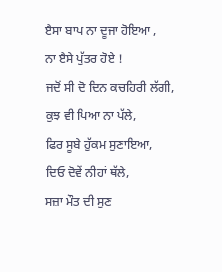ੲੈਸਾ ਬਾਪ ਨਾ ਦੂਜਾ ਹੋਇਆ ,
ਨਾ ੲੈਸੇ ਪੁੱਤਰ ਹੋਏ !
ਜਦੋਂ ਸੀ ਦੋ ਦਿਨ ਕਚਹਿਰੀ ਲੱਗੀ,
ਕੁਝ ਵੀ ਪਿਆ ਨਾ ਪੱਲੇ,
ਫਿਰ ਸੂਬੇ ਹੁੱਕਮ ਸੁਣਾਇਆ,
ਦਿਓ ਦੋਵੇਂ ਨੀਹਾਂ ਥੱਲੇ,
ਸਜ਼ਾ ਮੌਤ ਦੀ ਸੁਣ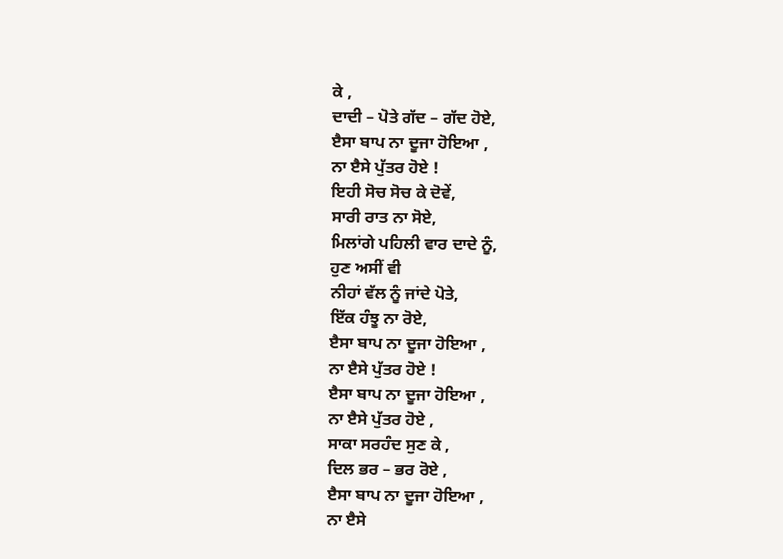ਕੇ ,
ਦਾਦੀ – ਪੋਤੇ ਗੱਦ – ਗੱਦ ਹੋਏ,
ੲੈਸਾ ਬਾਪ ਨਾ ਦੂਜਾ ਹੋਇਆ ,
ਨਾ ੲੈਸੇ ਪੁੱਤਰ ਹੋਏ !
ਇਹੀ ਸੋਚ ਸੋਚ ਕੇ ਦੋਵੇਂ,
ਸਾਰੀ ਰਾਤ ਨਾ ਸੋਏ,
ਮਿਲਾਂਗੇ ਪਹਿਲੀ ਵਾਰ ਦਾਦੇ ਨੂੰ,
ਹੁਣ ਅਸੀਂ ਵੀ
ਨੀਹਾਂ ਵੱਲ ਨੂੰ ਜਾਂਦੇ ਪੋਤੇ,
ਇੱਕ ਹੰਝੂ ਨਾ ਰੋਏ,
ੲੈਸਾ ਬਾਪ ਨਾ ਦੂਜਾ ਹੋਇਆ ,
ਨਾ ੲੈਸੇ ਪੁੱਤਰ ਹੋਏ !
ੲੈਸਾ ਬਾਪ ਨਾ ਦੂਜਾ ਹੋਇਆ ,
ਨਾ ੲੈਸੇ ਪੁੱਤਰ ਹੋਏ ,
ਸਾਕਾ ਸਰਹੰਦ ਸੁਣ ਕੇ ,
ਦਿਲ ਭਰ – ਭਰ ਰੋਏ ,
ੲੈਸਾ ਬਾਪ ਨਾ ਦੂਜਾ ਹੋਇਆ ,
ਨਾ ੲੈਸੇ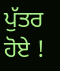ਪੁੱਤਰ ਹੋਏ !